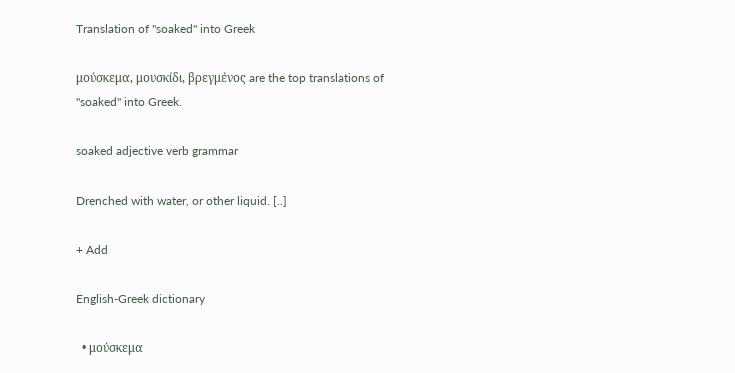Translation of "soaked" into Greek

μούσκεμα, μουσκίδι, βρεγμένος are the top translations of "soaked" into Greek.

soaked adjective verb grammar

Drenched with water, or other liquid. [..]

+ Add

English-Greek dictionary

  • μούσκεμα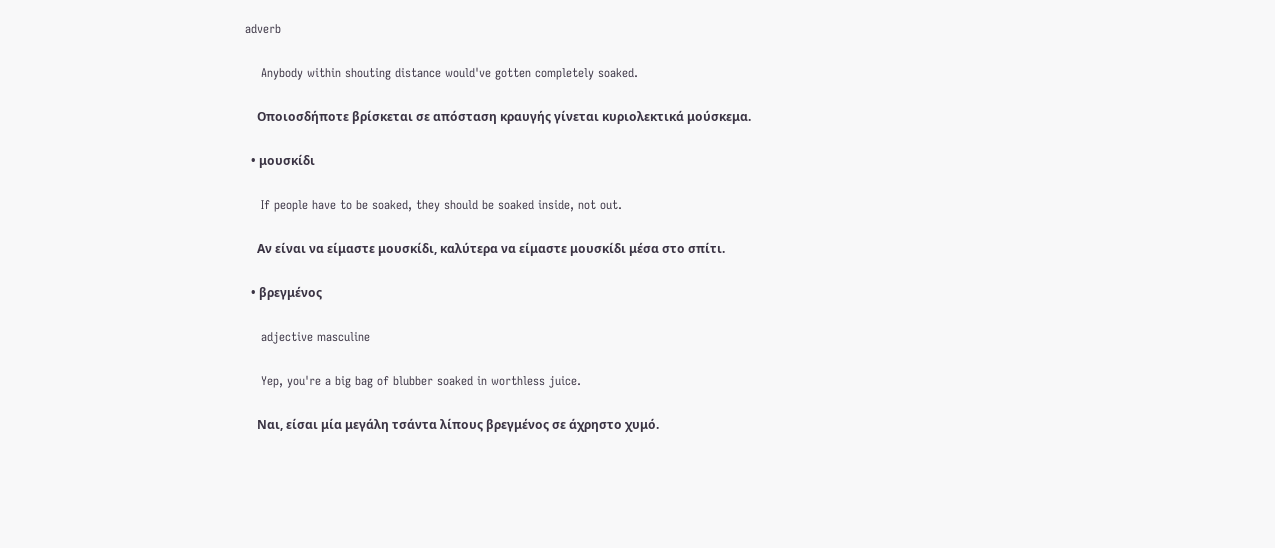adverb

    Anybody within shouting distance would've gotten completely soaked.

    Οποιοσδήποτε βρίσκεται σε απόσταση κραυγής γίνεται κυριολεκτικά μούσκεμα.

  • μουσκίδι

    If people have to be soaked, they should be soaked inside, not out.

    Αν είναι να είμαστε μουσκίδι, καλύτερα να είμαστε μουσκίδι μέσα στο σπίτι.

  • βρεγμένος

    adjective masculine

    Yep, you're a big bag of blubber soaked in worthless juice.

    Ναι, είσαι μία μεγάλη τσάντα λίπους βρεγμένος σε άχρηστο χυμό.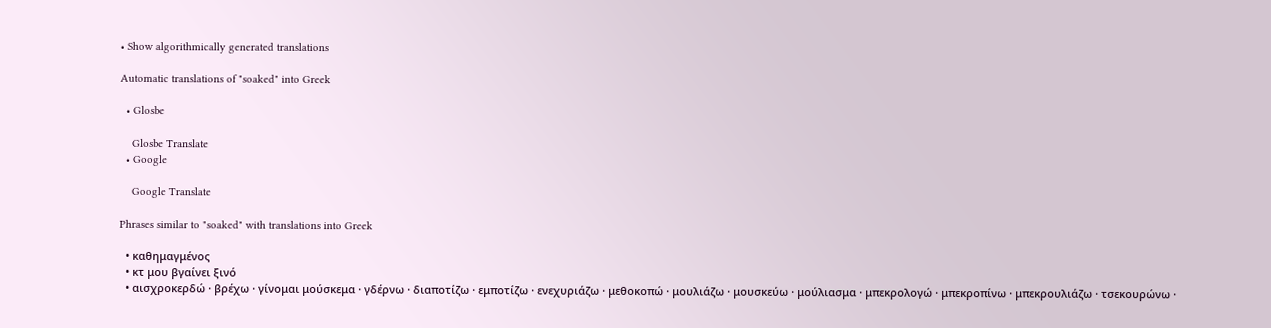• Show algorithmically generated translations

Automatic translations of "soaked" into Greek

  • Glosbe

    Glosbe Translate
  • Google

    Google Translate

Phrases similar to "soaked" with translations into Greek

  • καθημαγμένος
  • κτ μου βγαίνει ξινό
  • αισχροκερδώ · βρέχω · γίνομαι μούσκεμα · γδέρνω · διαποτίζω · εμποτίζω · ενεχυριάζω · μεθοκοπώ · μουλιάζω · μουσκεύω · μούλιασμα · μπεκρολογώ · μπεκροπίνω · μπεκρουλιάζω · τσεκουρώνω ·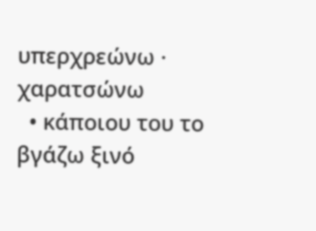υπερχρεώνω · χαρατσώνω
  • κάποιου του το βγάζω ξινό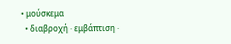• μούσκεμα
  • διαβροχή · εμβάπτιση ·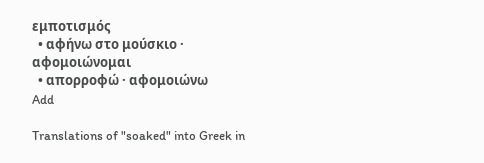εμποτισμός
  • αφήνω στο μούσκιο · αφομοιώνομαι
  • απορροφώ · αφομοιώνω
Add

Translations of "soaked" into Greek in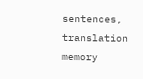sentences, translation memory